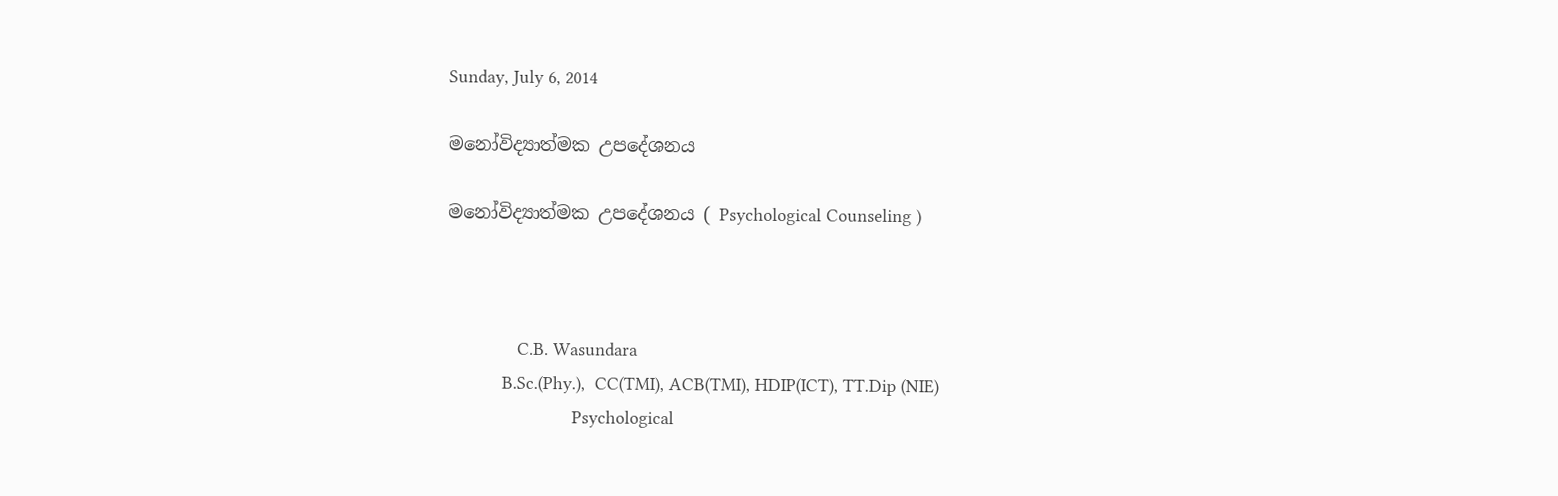Sunday, July 6, 2014

මනෝවිද්‍යාත්මක උපදේශනය

මනෝවිද්‍යාත්මක උපදේශනය ( Psychological Counseling )



              C.B. Wasundara
           B.Sc.(Phy.),  CC(TMI), ACB(TMI), HDIP(ICT), TT.Dip (NIE)
                         Psychological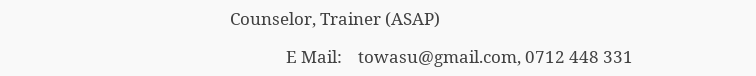Counselor, Trainer (ASAP)

              E Mail:    towasu@gmail.com, 0712 448 331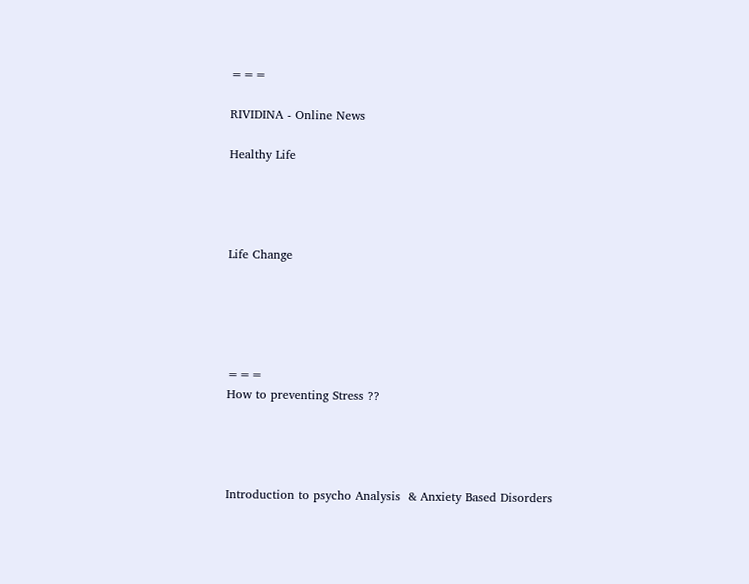===

RIVIDINA - Online News

Healthy Life




Life Change





===
How to preventing Stress ??




Introduction to psycho Analysis  & Anxiety Based Disorders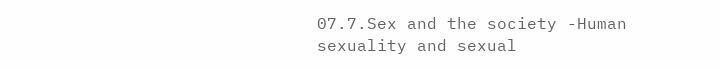07.7.Sex and the society -Human sexuality and sexual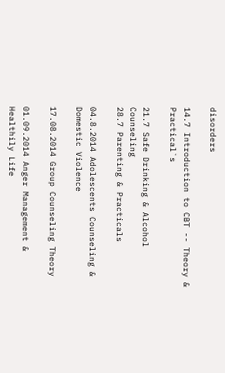disorders

14.7 Introduction to CBT -- Theory & Practical`s

21.7 Safe Drinking & Alcohol Counseling
28.7 Parenting & Practicals

04.8.2014 Adolescents Counseling & Domestic Violence

17.08.2014 Group Counseling Theory

01.09.2014 Anger Management & Healthily Life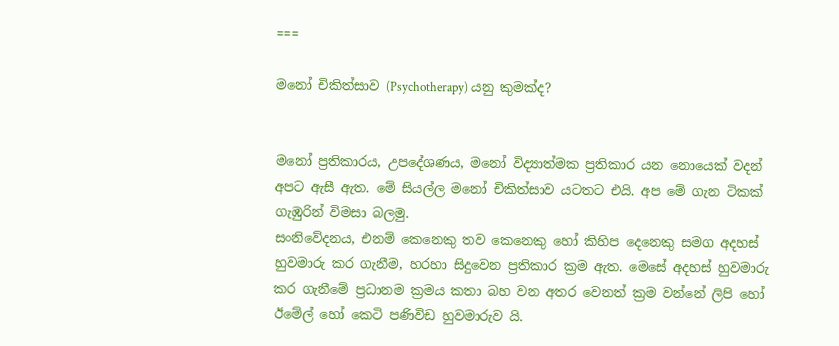===

මනෝ චිකිත්සාව (Psychotherapy) යනු කුමක්ද?


මනෝ ප්‍රතිකාරය, උපදේශණය, මනෝ විද්‍යාත්මක ප්‍රතිකාර යන නොයෙක් වදන් අපට ඇසී ඇත. මේ සියල්ල මනෝ චිකිත්සාව යටතට එයි. අප මේ ගැන ටිකක් ගැඹුරින් විමසා බලමු.
සංනිවේදනය, එනම් කෙනෙකු තව කෙනෙකු හෝ කිහිප දෙනෙකු සමග අදහස් හුවමාරු කර ගැනීම, හරහා සිදුවෙන ප්‍රතිකාර ක්‍රම ඇත. මෙසේ අදහස් හුවමාරු කර ගැනීමේ ප්‍රධානම ක්‍රමය කතා බහ වන අතර වෙනත් ක්‍රම වන්නේ ලිපි හෝ ඊමේල් හෝ කෙටි පණිවිඩ හුවමාරුව යි.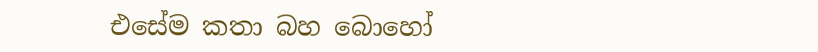එසේම කතා බහ බොහෝ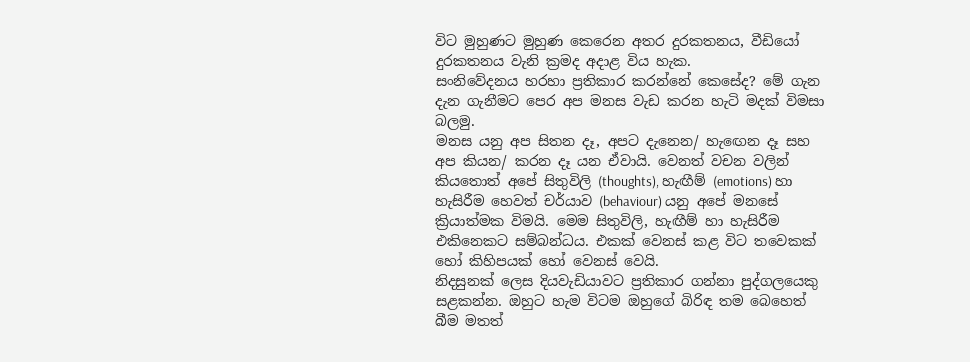විට මුහුණට මුහුණ කෙරෙන අතර දුරකතනය, වීඩියෝ දුරකතනය වැනි ක්‍රමද අදාළ විය හැක.
සංනිවේදනය හරහා ප්‍රතිකාර කරන්නේ කෙසේද? මේ ගැන දැන ගැනීමට පෙර අප මනස වැඩ කරන හැටි මදක් විමසා බලමු.
මනස යනු අප සිතන දෑ, අපට දැනෙන/ හැඟෙන දෑ සහ අප කියන/ කරන දෑ යන ඒවායි. වෙනත් වචන වලින් කියතොත් අපේ සිතුවිලි (thoughts), හැඟීම් (emotions) හා හැසිරීම හෙවත් චර්යාව (behaviour) යනු අපේ මනසේ ක්‍රියාත්මක විමයි. මෙම සිතුවිලි, හැඟීම් හා හැසිරීම එකිනෙකට සම්බන්ධය. එකක් වෙනස් කළ විට තවෙකක් හෝ කිහිපයක් හෝ වෙනස් වෙයි.
නිදසුනක් ලෙස දියවැඩියාවට ප්‍රතිකාර ගන්නා පුද්ගලයෙකු සළකන්න. ඔහුට හැම විටම ඔහුගේ බිරිඳ තම බෙහෙත් බීම මතත්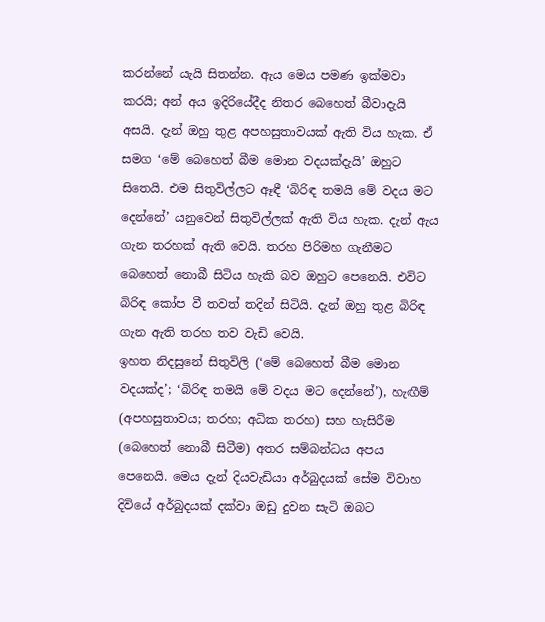කරන්නේ යැයි සිතන්න. ඇය මෙය පමණ ඉක්මවා කරයි; අන් අය ඉදිරියේදීද නිතර බෙහෙත් බීවාදැයි අසයි. දැන් ඔහු තුළ අපහසුතාවයක් ඇති විය හැක. ඒ සමග ‘මේ බෙහෙත් බීම මොන වදයක්දැයි’ ඔහුට සිතෙයි. එම සිතුවිල්ලට ඈඳී ‘බිරිඳ තමයි මේ වදය මට දෙන්නේ’ යනුවෙන් සිතුවිල්ලක් ඇති විය හැක. දැන් ඇය ගැන තරහක් ඇති වෙයි. තරහ පිරිමහ ගැනීමට බෙහෙත් නොබී සිටිය හැකි බව ඔහුට පෙනෙයි. එවිට බිරිඳ කෝප වී තවත් තදින් සිටියි. දැන් ඔහු තුළ බිරිඳ ගැන ඇති තරහ තව වැඩි වෙයි.
ඉහත නිදසුනේ සිතුවිලි (‘මේ බෙහෙත් බීම මොන වදයක්ද’; ‘බිරිඳ තමයි මේ වදය මට දෙන්නේ’), හැඟීම් (අපහසුතාවය; තරහ; අධික තරහ) සහ හැසිරීම (බෙහෙත් නොබී සිටීම) අතර සම්බන්ධය අපය පෙනෙයි. මෙය දැන් දියවැඩියා අර්බුදයක් සේම විවාහ දිවියේ අර්බුදයක් දක්වා ඔඩු දුවන සැටි ඔබට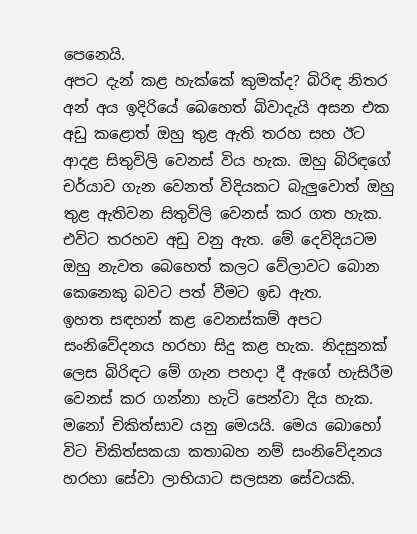පෙනෙයි.
අපට දැන් කළ හැක්කේ කුමක්ද? බිරිඳ නිතර අන් අය ඉදිරියේ බෙහෙත් බිවාදැයි අසන එක අඩු කළොත් ඔහු තුළ ඇති තරහ සහ ඊට ආදළ සිතුවිලි වෙනස් විය හැක. ඔහු බිරිඳගේ චර්යාව ගැන වෙනත් විදියකට බැලුවොත් ඔහු තුළ ඇතිවන සිතුවිලි වෙනස් කර ගත හැක. එවිට තරහව අඩු වනු ඇත. මේ දෙවිදියටම ඔහු නැවත බෙහෙත් කලට වේලාවට බොන කෙනෙකු බවට පත් වීමට ඉඩ ඇත.
ඉහත සඳහන් කළ වෙනස්කම් අපට සංනිවේදනය හරහා සිදු කළ හැක. නිදසුනක් ලෙස බිරිඳට මේ ගැන පහදා දී ඇගේ හැසිරීම වෙනස් කර ගන්නා හැටි පෙන්වා දිය හැක. මනෝ චිකිත්සාව යනු මෙයයි. මෙය බොහෝ විට චිකිත්සකයා කතාබහ නම් සංනිවේදනය හරහා සේවා ලාභියාට සලසන සේවයකි.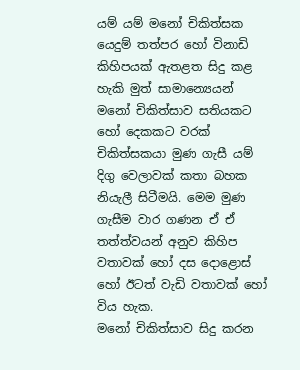යම් යම් මනෝ චිකිත්සක යෙදුම් තත්පර හෝ විනාඩි කිහිපයක් ඇතළත සිදු කළ හැකි මුත් සාමාන්‍යෙයන් මනෝ චිකිත්සාව සතියකට හෝ දෙකකට වරක් චිකිත්සකයා මුණ ගැසී යම් දිගු වෙලාවක් කතා බහක නියැලී සිටීමයි. මෙම මුණ ගැසීම වාර ගණන ඒ ඒ තත්ත්වයන් අනුව කිහිප වතාවක් හෝ දස දොළොස් හෝ ඊටත් වැඩි වතාවක් හෝ විය හැක.
මනෝ චිකිත්සාව සිදු කරන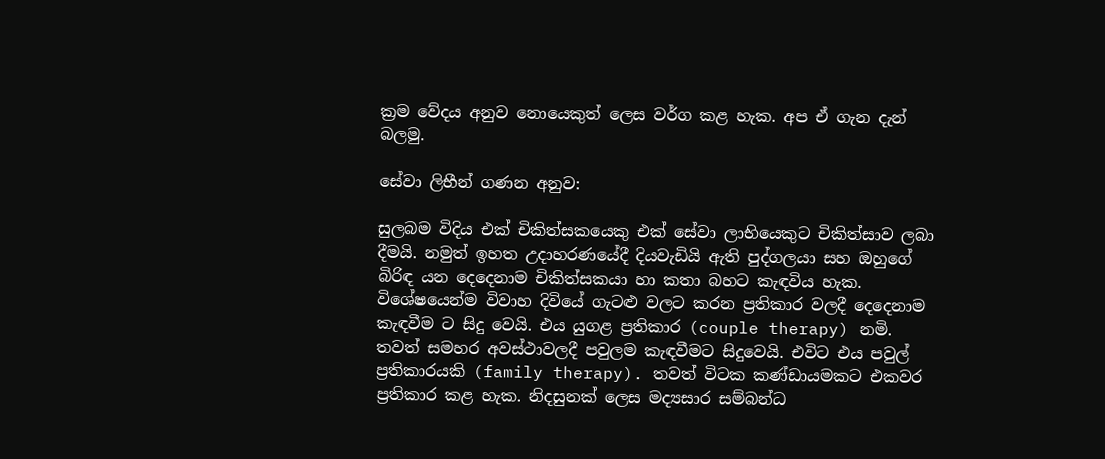ක්‍රම වේදය අනුව නොයෙකුත් ලෙස වර්ග කළ හැක. අප ඒ ගැන දැන් බලමු.

සේවා ලිභීන් ගණන අනුව:

සුලබම විදිය එක් චිකිත්සකයෙකු එක් සේවා ලාභියෙකුට චිකිත්සාව ලබා දීමයි. නමුත් ඉහත උදාහරණයේදී දියවැඩියි ඇති පුද්ගලයා සහ ඔහුගේ බිරිඳ යන දෙදෙනාම චිකිත්සකයා හා කතා බහට කැඳවිය හැක. විශේෂයෙන්ම විවාහ දිවියේ ගැටළු වලට කරන ප්‍රතිකාර වලදී දෙදෙනාම කැඳවීම ට සිදු වෙයි. එය යුගළ ප්‍රතිකාර (couple therapy) නමි. තවත් සමහර අවස්ථාවලදී පවුලම කැඳවීමට සිදුවෙයි. එවිට එය පවුල් ප්‍රතිකාරයකි (family therapy). තවත් විටක කණ්ඩායමකට එකවර ප්‍රතිකාර කළ හැක. නිදසුනක් ලෙස මද්‍යසාර සම්බන්ධ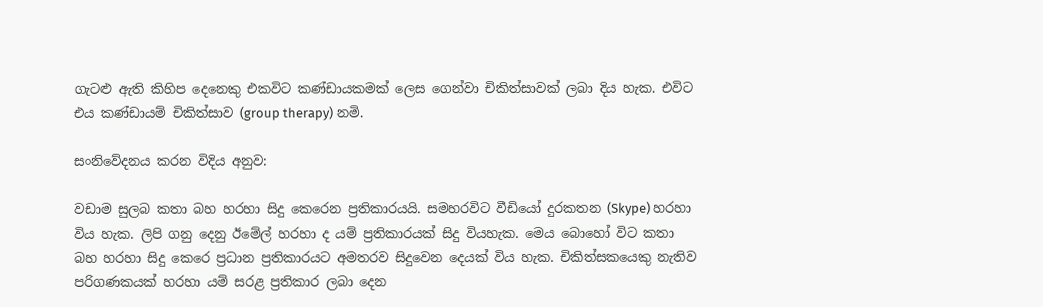ගැටළු ඇති කිහිප දෙනෙකු එකවිට කණ්ඩායකමක් ලෙස ගෙන්වා චිකිත්සාවක් ලබා දිය හැක. එවිට එය කණ්ඩායම් චිකිත්සාව (group therapy) නමි.

සංනිවේදනය කරන විදිය අනුව‍:

වඩාම සුලබ කතා බහ හරහා සිදු කෙරෙන ප්‍රතිකාරයයි. සමහරවිට වීඩියෝ දුරකතන (Skype) හරහා විය හැක. ලිපි ගනු දෙනු ඊමේල් හරහා ද යම් ප්‍රතිකාරයක් සිදු වියහැක. මෙය බොහෝ විට කතා බහ හරහා සිදු කෙරෙ ප්‍රධාන ප්‍රතිකාරයට අමතරව සිදුවෙන දෙයක් විය හැක. චිකිත්සකයෙකු නැතිව පරිගණකයක් හරහා යම් සරළ ප්‍රතිකාර ලබා දෙන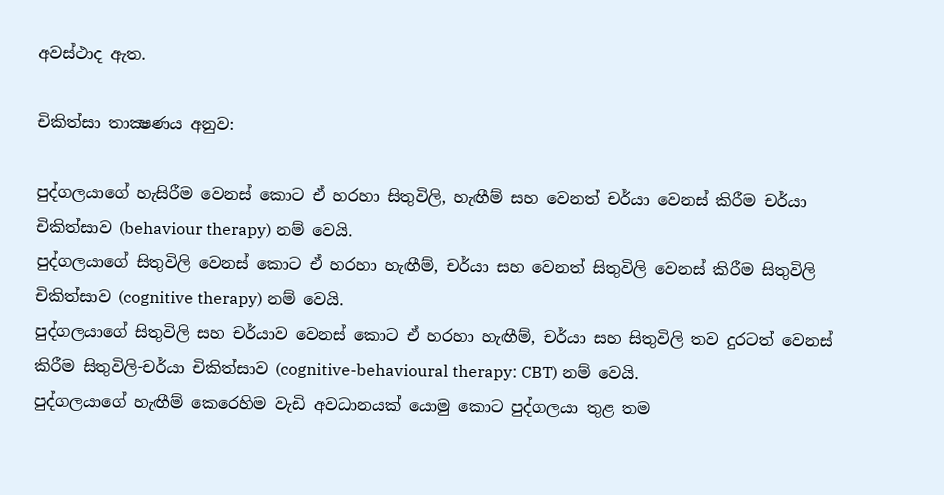අවස්ථාද ඇත.

චිකිත්සා තාක්‍ෂණය අනුව:

පුද්ගලයාගේ හැසිරීම වෙනස් කොට ඒ හරහා සිතුවිලි, හැඟීම් සහ වෙනත් චර්යා වෙනස් කිරීම චර්යා චිකිත්සාව (behaviour therapy) නම් වෙයි.
පුද්ගලයාගේ සිතුවිලි වෙනස් කොට ඒ හරහා හැඟීම්, චර්යා සහ වෙනත් සිතුවිලි වෙනස් කිරීම සිතුවිලි චිකිත්සාව (cognitive therapy) නම් වෙයි.
පුද්ගලයාගේ සිතුවිලි සහ චර්යාව වෙනස් කොට ඒ හරහා හැඟීම්, චර්යා සහ සිතුවිලි තව දුරටත් වෙනස් කිරීම සිතුවිලි-චර්යා චිකිත්සාව (cognitive-behavioural therapy: CBT) නම් වෙයි.
පුද්ගලයාගේ හැඟීම් කෙරෙහිම වැඩි අවධානයක් යොමු කොට පුද්ගලයා තුළ තම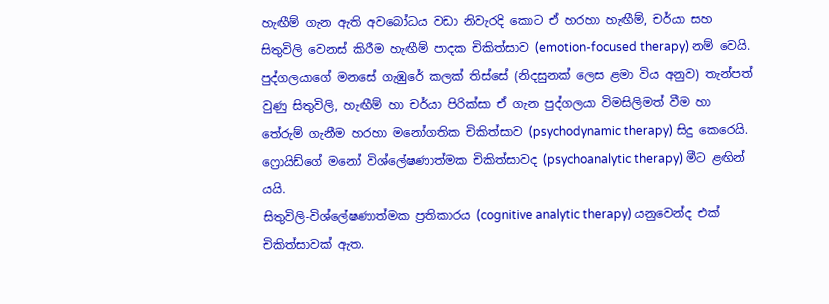හැඟීම් ගැන ඇති අවබෝධය වඩා නිවැරදි කොට ඒ හරහා හැඟීම්, චර්යා සහ සිතුවිලි වෙනස් කිරීම හැඟීම් පාදක චිකිත්සාව (emotion-focused therapy) නම් වෙයි.
පුද්ගලයාගේ මනසේ ගැඹුරේ කලක් තිස්සේ (නිදසුනක් ලෙස ළමා විය අනුව) තැන්පත් වුණු සිතුවිලි, හැඟීම් හා චර්යා පිරික්සා ඒ ගැන පුද්ගලයා විමසිලිමත් වීම හා තේරුම් ගැනීම හරහා මනෝගතික චිකිත්සාව (psychodynamic therapy) සිදු කෙරෙයි. ෆ්‍රොයිඩ්ගේ මනෝ විශ්ලේෂණාත්මක චිකිත්සාවද (psychoanalytic therapy) මීට ළඟින් යයි.
සිතුවිලි-විශ්ලේෂණාත්මක ප්‍රතිකාරය (cognitive analytic therapy) යනුවෙන්ද එක් චිකිත්සාවක් ඇත.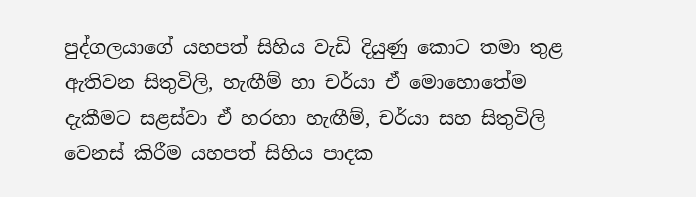පුද්ගලයාගේ යහපත් සිහිය වැඩි දියුණු කොට තමා තුළ ඇතිවන සිතුවිලි, හැඟීම් හා චර්යා ඒ මොහොතේම දැකීමට සළස්වා ඒ හරහා හැඟීම්, චර්යා සහ සිතුවිලි වෙනස් කිරීම යහපත් සිහිය පාදක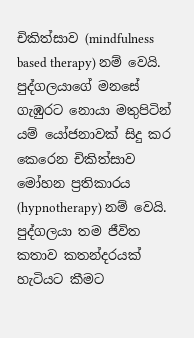චිකිත්සාව (mindfulness based therapy) නම් වෙයි.
පුද්ගලයාගේ මනසේ ගැඹුරට නොයා මතුපිටින් යම් යෝජනාවක් සිදු කර කෙරෙන චිකිත්සාව මෝහන ප්‍රතිකාරය (hypnotherapy) නම් වෙයි.
පුද්ගලයා තම ජීවිත කතාව කතන්දරයක් හැටියට කීමට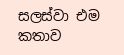සලස්වා එම කතාව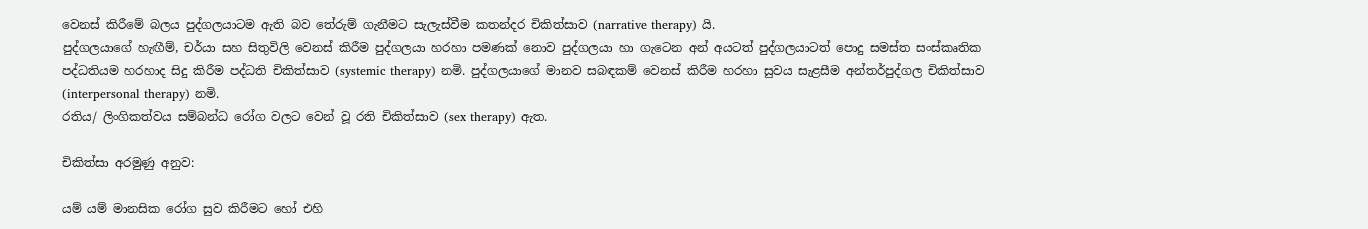වෙනස් කිරීමේ බලය පුද්ගලයාටම ඇති බව තේරුම් ගැනීමට සැලැස්වීම කතන්දර චිකිත්සාව (narrative therapy) යි.
පුද්ගලයාගේ හැඟීම්, චර්යා සහ සිතුවිලි වෙනස් කිරීම පුද්ගලයා හරහා පමණක් නොව පුද්ගලයා හා ගැටෙන අන් අයටත් පුද්ගලයාටත් පොදු සමස්ත සංස්කෘතික පද්ධතියම හරහාද සිදු කිරීම පද්ධති චිකිත්සාව (systemic therapy) නමි. පුද්ගලයාගේ මානව සබඳකම් වෙනස් කිරීම හරහා සුවය සැළසීම අන්තර්පුද්ගල චිකිත්සාව (interpersonal therapy) නමි.
රතිය/ ලිංගිකත්වය සම්බන්ධ රෝග වලට වෙන් වූ රති චිකිත්සාව (sex therapy) ඇත.

චිකිත්සා අරමුණු අනුව:

යම් යම් මානසික රෝග සුව කිරීමට හෝ එහි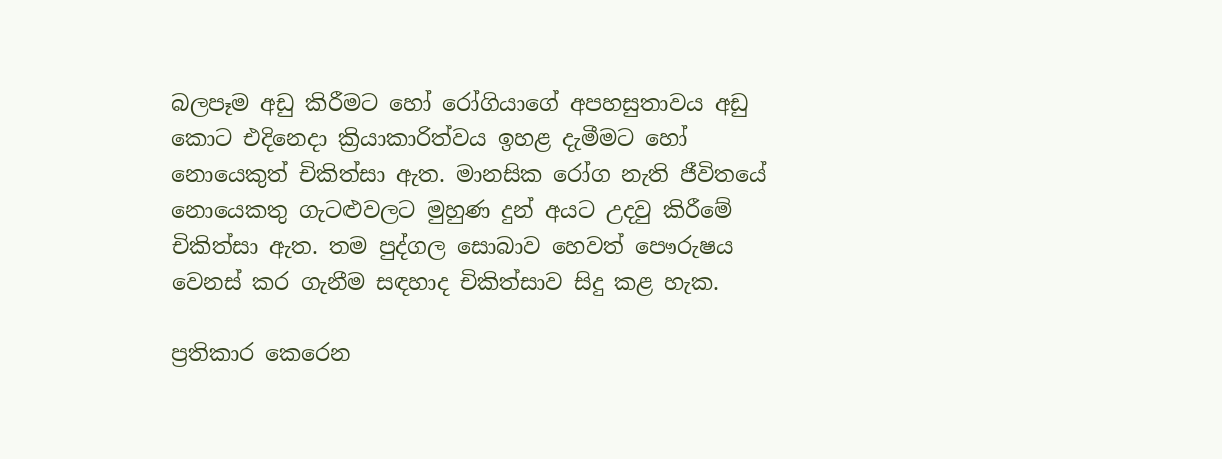බලපෑම අඩු කිරීමට හෝ රෝගියාගේ අපහසුතාවය අඩු කොට එදිනෙදා ක්‍රියාකාරිත්වය ඉහළ දැමීමට හෝ නොයෙකුත් චිකිත්සා ඇත. මානසික රෝග නැති ජීවිතයේ නොයෙකතු ගැටළුවලට මුහුණ දුන් අයට උදවු කිරීමේ චිකිත්සා ඇත. තම පුද්ගල සොබාව හෙවත් පෞරුෂය වෙනස් කර ගැනීම සඳහාද චිකිත්සාව සිදු කළ හැක.

ප්‍රතිකාර කෙරෙන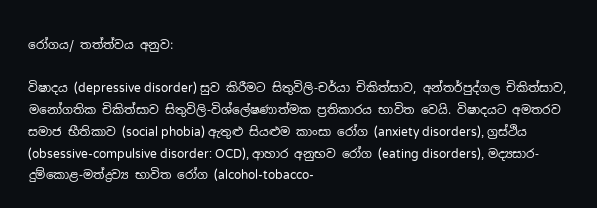රෝගය/ තත්ත්වය අනුව:

විෂාදය (depressive disorder) සුව කිරීමට සිතුවිලි-චර්යා චිකිත්සාව, අන්තර්පුද්ගල චිකිත්සාව, මනෝගතික චිකිත්සාව සිතුවිලි-විශ්ලේෂණාත්මක ප්‍රතිකාරය භාවිත වෙයි. විෂාදයට අමතරව සමාජ භීතිකාව (social phobia) ඇතුළු සියළුම කාංසා රෝග (anxiety disorders), ග්‍රස්ථිය (obsessive-compulsive disorder: OCD), ආහාර අනුභව රෝග (eating disorders), මද්‍යසාර-දුම්කොළ-මත්ද්‍රව්‍ය භාවිත රෝග (alcohol-tobacco-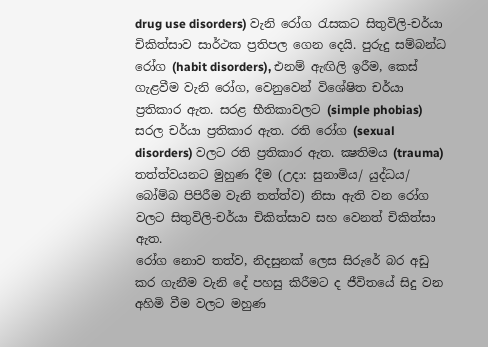drug use disorders) වැනි රෝග රැසකට සිතුවිලි-චර්යා චිකිත්සාව සාර්ථක ප්‍රතිපල ගෙන දෙයි. පුරුදු සම්බන්ධ රෝග (habit disorders), එනම් ඇඟිලි ඉරීම, කෙස් ගැළවීම වැනි රෝග, වෙනුවෙන් විශේෂිත චර්යා ප්‍රතිකාර ඇත. සරළ භීතිකාවලට (simple phobias) සරල චර්යා ප්‍රතිකාර ඇත. රති රෝග (sexual disorders) වලට රති ප්‍රතිකාර ඇත. ක්‍ෂතිමය (trauma) තත්ත්වයනට මුහුණ දීම (උදා: සුනාමිය/ යුද්ධය/ බෝම්බ පිපිරීම වැනි තත්ත්ව) නිසා ඇති වන රෝග වලට සිතුවිලි-චර්යා චිකිත්සාව සහ වෙනත් චිකිත්සා ඇත.
රෝග නොව තත්ව, නිදසුනක් ලෙස සිරුරේ බර අඩු කර ගැනීම වැනි දේ පහසු කිරීමට ද ජීවිතයේ සිදු වන අහිමි වීම වලට මහුණ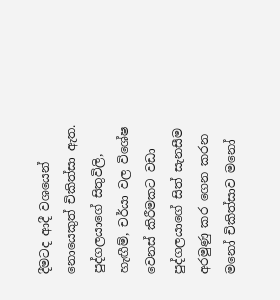දීමටද ආදී වශයෙන් නොයෙකුත් චිකිත්සා ඇත.
පුද්ගලයාගේ සිතුවිලි, හැඟීම්, චර්යා වල විශේෂ වෙනස් කිරීමකට වඩා පුද්ගලයාගේ සිත් සැනසීම අරමුණු කර ගෙන කරන මනෝ චිකිත්සාව මනෝ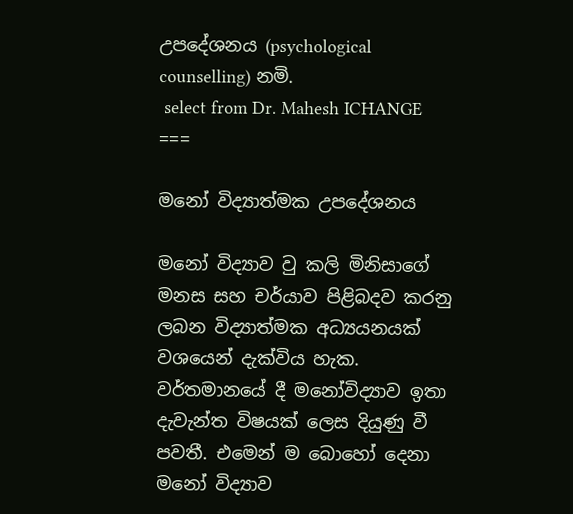උපදේශනය (psychological counselling) නමි.
 select from Dr. Mahesh ICHANGE
===

මනෝ විද්‍යාත්මක උපදේශනය

මනෝ විද්‍යාව වු කලි මිනිසාගේ මනස සහ චර්යාව පිළිබදව කරනු ලබන විද්‍යාත්මක අධ්‍යයනයක් වශයෙන් දැක්විය හැක.
වර්තමානයේ දී මනෝවිද්‍යාව ඉතා දැවැන්ත විෂයක් ලෙස දියුණු වී පවතී. එමෙන් ම බොහෝ දෙනා මනෝ විද්‍යාව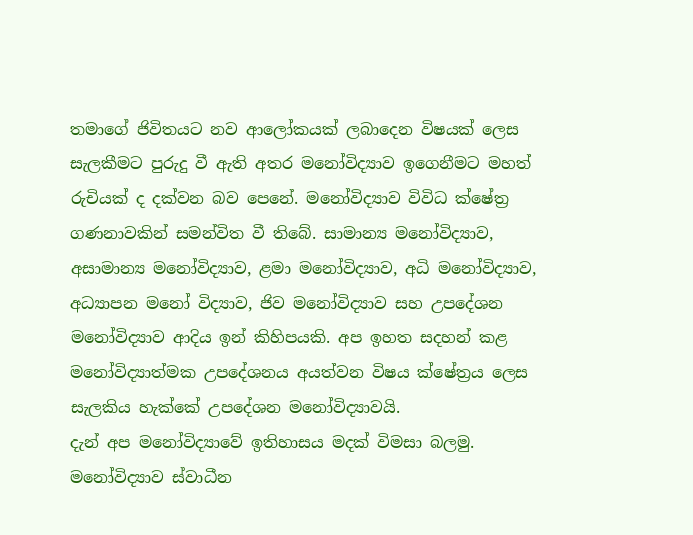තමාගේ ජිවිතයට නව ආලෝකයක් ලබාදෙන විෂයක් ලෙස සැලකීමට පුරුදු වී ඇති අතර මනෝවිද්‍යාව ඉගෙනීමට මහත් රුචියක් ද දක්වන බව පෙනේ. මනෝවිද්‍යාව විවිධ ක්ෂේත්‍ර ගණනාවකින් සමන්විත වී තිබේ. සාමාන්‍ය මනෝවිද්‍යාව, අසාමාන්‍ය මනෝවිද්‍යාව, ළමා මනෝවිද්‍යාව, අධි මනෝවිද්‍යාව, අධ්‍යාපන මනෝ විද්‍යාව, ජිව මනෝවිද්‍යාව සහ උපදේශන මනෝවිද්‍යාව ආදිය ඉන් කිහිපයකි. අප ඉහත සදහන් කළ මනෝවිද්‍යාත්මක උපදේශනය අයත්වන විෂය ‍ක්ෂේත්‍රය ලෙස සැලකිය හැක්කේ උපදේශන මනෝවිද්‍යාවයි.
දැන් අප මනෝවිද්‍යාවේ ඉතිහාසය මදක් විමසා බලමු. මනෝවිද්‍යාව ස්වාධීන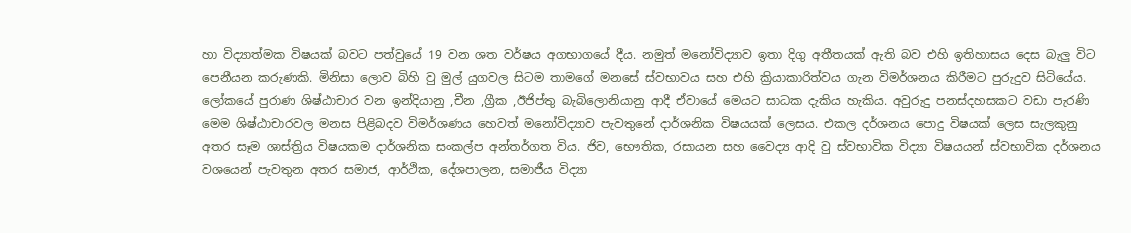හා විද්‍යාත්මක විෂයක් බවට පත්වුයේ 19 වන ශත වර්ෂය අගභාගයේ දීය. නමුත් මනෝවිද්‍යාව ඉතා දිගු අතීතයක් ඇති බව එහි ඉතිහාසය දෙස බැලු විට පෙනීයන කරුණකි. මිනිසා ලොව බිහි වු මුල් යුගවල සිටම තාමගේ මනසේ ස්වභාවය සහ එහි ක්‍රියාකාරිත්වය ගැන විමර්ශනය කිරීමට පුරුදුව සිටියේය. ලෝකයේ පුරාණ ශිෂ්ඨාචාර වන ඉන්දියානු ,චීන ,ග්‍රීක ,ඊජිප්තු බැබිලොනියානු ආදී ඒවායේ මෙයට සාධක දැකිය හැකිය. අවුරුදු පනස්දහසකට වඩා පැරණි මෙම ශිෂ්ඨාචාරවල මනස පිළිබදව විමර්ශණය හෙවත් මනෝවිද්‍යාව පැවතුනේ දාර්ශනික විෂයයක් ලෙසය. එකල දර්ශනය පොදු විෂයක් ලෙස සැලකුනු අතර සෑම ශාස්ත්‍රිය විෂයකම දාර්ශනික සංකල්ප අන්තර්ගත විය. ජිව, භෞතික, රසායන සහ ‍වෛද්‍ය ආදි වු ස්වභාවික විද්‍යා විෂයයන් ස්වභාවික දර්ශනය වශයෙන් පැවතුන අතර සමාජ, ආර්ථික, දේශපාලන, සමාජීය විද්‍යා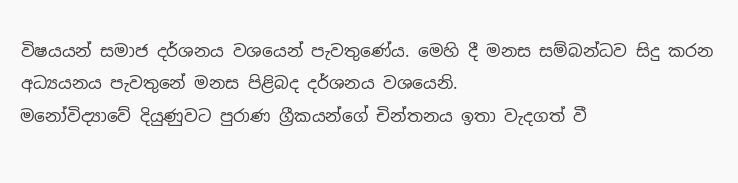විෂයයන් සමාජ දර්ශනය වශයෙන් පැවතුණේය. මෙහි දී මනස සම්බන්ධව සිදු කරන අධ්‍යයනය පැවතුනේ මනස පිළිබද දර්ශනය වශයෙනි.
මනෝවිද්‍යාවේ දියුණුවට‍ පුරාණ ග්‍රීකයන්ගේ චින්තනය ඉතා‍ වැදගත් වී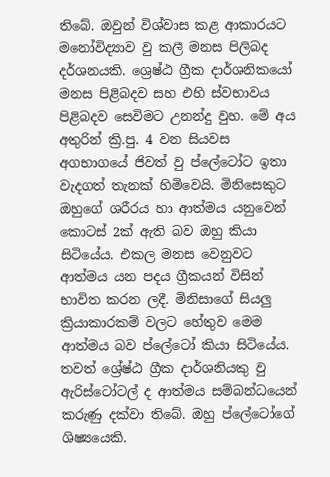තිබේ. ඔවුන් විශ්වාස කළ ආකාරයට මනෝවිද්‍යාව වු කලී මනස පිලිබද දර්ශනයකි. ශ්‍රෙෂ්ඨ ග්‍රීක දාර්ශනිකයෝ මනස පිළිබදව සහ එහි ස්වභාවය පිළිබදව සෙවිමට උනන්දු වුහ. මේ අය අතුරින් ක්‍රි.පු. 4 වන සියවස අගභාග‍යේ ජිවත් වු ප්ලේටෝට ඉතා වැදගත් තැනක් හිමිවෙයි. මිනිසෙකුට ඔහුගේ ශරීරය හා ආත්මය යනුවෙන් කොටස් 2ක් ඇති බව ඔහු කියා සිටියේය. එකල මනස වෙනුවට ආත්මය යන පදය ග්‍රීකයන් විසින් භාවිත කරන ලදී. මිනිසාගේ සියලු ක්‍රියාකාරකම් වලට හේතුව මෙම ආත්මය බව ප්ලේටෝ කියා සිටියේය. තවත් ශ්‍රේෂ්ඨ ග්‍රීක දාර්ශනියකු වු ඇරිස්ටෝටල් ද ආත්මය සම්බන්ධයෙන් කරුණු දක්වා තිබේ. ඔහු ප්ලේටෝගේ ශිෂ්‍යයෙකි.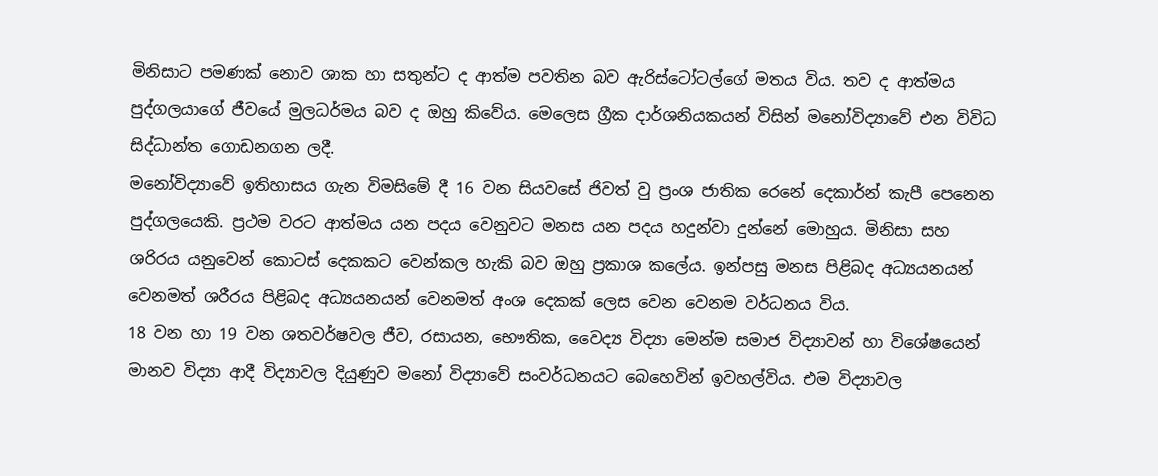මිනිසාට පමණක් නොව ශාක හා සතුන්ට ද ආත්ම පවතින බව ඇරිස්ටෝටල්ගේ මතය විය. තව ද ආත්මය පුද්ගලයාගේ ජීවයේ මුලධර්මය බව ද ඔහු කිවේය. මෙලෙස ග්‍රීක දාර්ශනියකයන් විසින් මනෝවිද්‍යාවේ එන විවිධ සිද්ධාන්ත ගොඩනගන ලදී.
මනෝවිද්‍යාවේ ඉතිහාසය ගැන විමසිමේ දී 16 වන සියවසේ ජිවත් වු ප්‍රංශ ජාතික රෙනේ දෙකාර්න් කැපී පෙනෙන පුද්ගලයෙකි. ප්‍රථම වරට ආත්මය යන පදය වෙනුවට මනස යන පදය හදුන්වා දුන්නේ මොහුය. මිනිසා සහ ශරිරය යනුවෙන් කොටස් දෙකකට වෙන්කල හැකි බව ඔහු ප්‍රකාශ කලේය. ඉන්පසු මනස පිළිබද අධ්‍යයනයන් වෙනමත් ශරීරය පිළිබද අධ්‍යයනයන් වෙනමත් අංශ දෙකක් ලෙස වෙන වෙනම වර්ධනය විය.
18 වන හා 19 වන ශතවර්ෂවල ජීව, රසායන, භෞතික, වෛද්‍ය විද්‍යා මෙන්ම සමාජ විද්‍යාවන් හා විශේෂයෙන් මානව විද්‍යා ආදී විද්‍යාවල දියුණුව මනෝ විද්‍යාවේ සංවර්ධනයට බෙහෙවින් ඉවහල්විය. එම විද්‍යාවල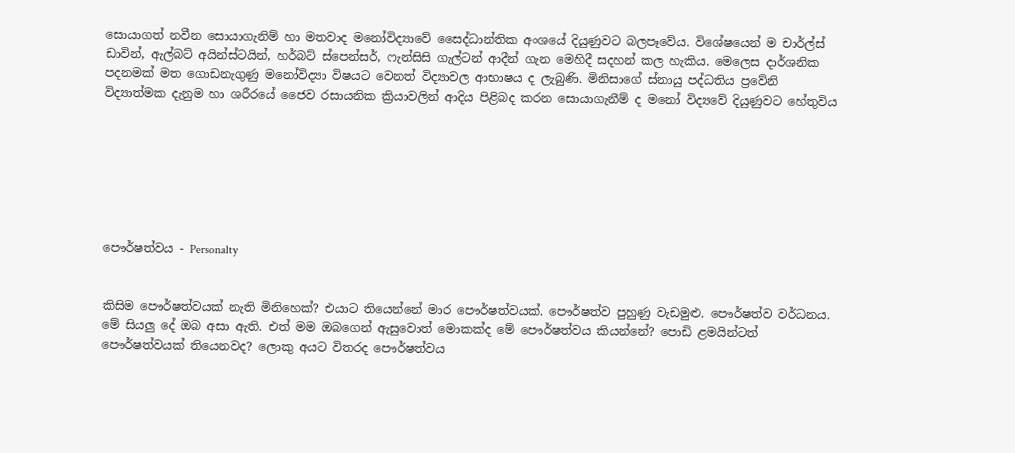සොයාගත් නවීන සොයාගැනිම් හා මතවාද මනෝවිද්‍යාවේ සෛද්ධාන්තික අංශයේ දියුණුවට බලපෑවේය. විශේෂයෙන් ම චාර්ල්ස් ඩාවින්, ඇල්බට් අයින්ස්ටයින්, හර්බට් ස්පෙන්සර්, ෆැන්සිසි ගැල්ටන් ආදීන් ගැන මෙහිදී සදහන් කල හැකිය. මෙලෙස දාර්ශනික පදනමක් මත ගොඩනැගුණු මනෝවිද්‍යා විෂයට වෙනත් විද්‍යාවල ආභාෂය ද ලැබුණි. මිනිසාගේ ස්නායු පද්ධතිය ප්‍රවේනි විද්‍යාත්මක දැනුම හා ශරීරයේ ජෛව රසායනික ක්‍රියාවලින් ආදිය පිළිබද කරන සොයාගැනීම් ද මනෝ විද්‍යවේ දියුණුවට හේතුවිය







පෞර්ෂත්වය - Personalty


කිසිම පෞර්ෂත්වයක් නැති මිනිහෙක්? එයාට තියෙන්නේ මාර පෞර්ෂත්වයක්. පෞර්ෂත්ව පුහුණු වැඩමුළු. පෞර්ෂත්ව වර්ධනය. මේ සියලු දේ ඔබ අසා ඇති. එත් මම ඔබගෙන් ඇසුවොත් මොකක්ද මේ පෞර්ෂත්වය කියන්නේ? පොඩි ළමයින්ටත් පෞර්ෂත්වයක් තියෙනවද? ලොකු අයට විතරද පෞර්ෂත්වය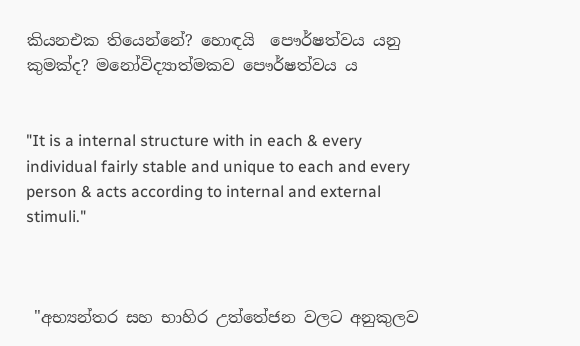කියනඑක තියෙන්නේ? හොඳයි  පෞර්ෂත්වය යනු කුමක්ද? මනෝවිද්‍යාත්මකව පෞර්ෂත්වය ය


"It is a internal structure with in each & every individual fairly stable and unique to each and every person & acts according to internal and external stimuli."



 "අභ්‍යන්තර සහ භාහිර උත්තේජන වලට අනුකුලව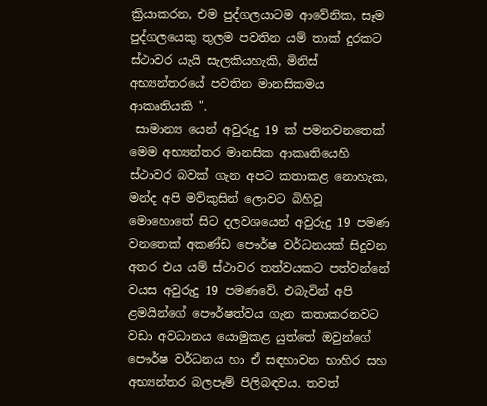ක්‍රියාකරන, එම පුද්ගලයාටම ආවේනික, සෑම පුද්ගලයෙකු තුලම පවතින යම් තාක් දුරකට ස්ථාවර යැයි සැලකියහැකි, මිනිස් අභ්‍යන්තරයේ පවතින මානසිකමය ආකෘතියකි ".
 සාමාන්‍ය යෙන් අවුරුදු 19 ක් පමනවනතෙක් මෙම අභ්‍යන්තර මානසික ආකෘතියෙහි ස්ථාවර බවක් ගැන අපට කතාකළ නොහැක, මන්ද අපි මව්කුසින් ලොවට බිහිවූ මොහොතේ සිට දලවශයෙන් අවුරුදු 19 පමණ වනතෙක් අකණ්ඩ පෞර්ෂ වර්ධනයක් සිදුවන අතර එය යම් ස්ථාවර තත්වයකට පත්වන්නේ වයස අවුරුදු 19 පමණවේ. එබැවින් අපි ළමයින්ගේ පෞර්ෂත්වය ගැන කතාකරනවට වඩා අවධානය යොමුකළ යුත්තේ ඔවුන්ගේ පෞර්ෂ වර්ධනය හා ඒ සඳහාවන භාහිර සහ අභ්‍යන්තර බලපෑම් පිලිබඳවය. තවත්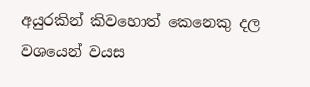අයුරකින් කිවහොත් කෙනෙකු දල වශයෙන් වයස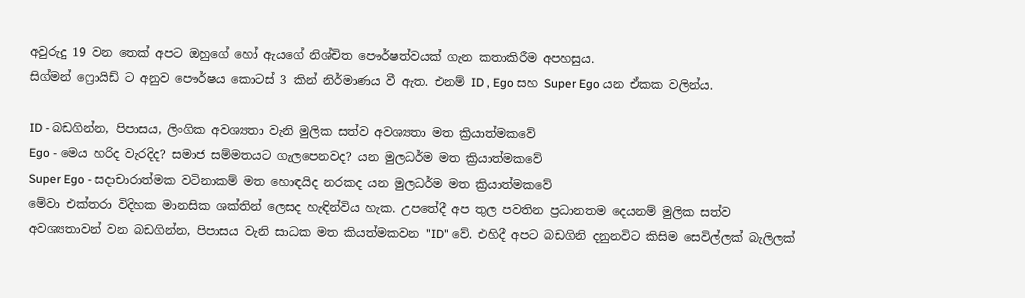අවුරුදු 19 වන තෙක් අපට ඔහුගේ හෝ ඇයගේ නිශ්චිත පෞර්ෂත්වයක් ගැන කතාකිරීම අපහසුය.
සිග්මන් ෆ්‍රොයිඩ් ට අනුව පෞර්ෂය කොටස් 3 කින් නිර්මාණය වී ඇත. එනම් ID , Ego සහ Super Ego යන ඒකක වලින්ය.

ID - බඩගින්න, පිපාසය, ලිංගික අවශ්‍යතා වැනි මුලික සත්ව අවශ්‍යතා මත ක්‍රියාත්මකවේ
Ego - මෙය හරිද වැරදිද? සමාජ සම්මතයට ගැලපෙනවද? යන මුලධර්ම මත ක්‍රියාත්මකවේ
Super Ego - සදාචාරාත්මක වටිනාකම් මත හොඳයිද නරකද යන මුලධර්ම මත ක්‍රියාත්මකවේ
මේවා එක්තරා විදිහක මානසික ශක්තින් ලෙසද හැඳින්විය හැක. උපතේදී අප තුල පවතින ප්‍රධානතම දෙයනම් මුලික සත්ව අවශ්‍යතාවන් වන බඩගින්න, පිපාසය වැනි සාධක මත කියත්මකවන "ID" වේ. එහිදී අපට බඩගිනි දනුනවිට කිසිම සෙවිල්ලක් බැලිලක්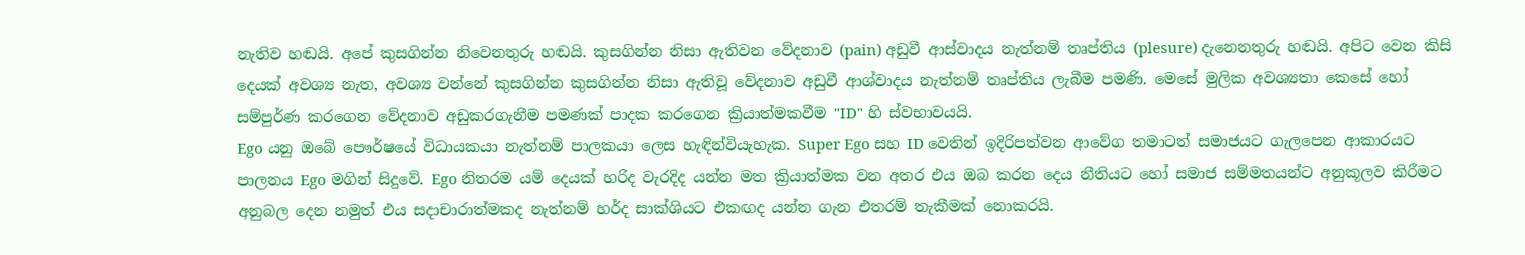නැතිව හඬයි. අපේ කුසගින්න නිවෙනතුරු හඬයි. කුසගින්න නිසා ඇතිවන වේදනාව (pain) අඩුවී ආස්වාදය නැත්නම් තෘප්තිය (plesure) දැනෙනතුරු හඬයි. අපිට වෙන කිසි දෙයක් අවශ්‍ය නැත, අවශ්‍ය වන්නේ කුසගින්න කුසගින්න නිසා ඇතිවූ වේදනාව අඩුවී ආශ්වාදය නැත්නම් තෘප්තිය ලැබීම පමණි. මෙසේ මුලික අවශ්‍යතා කෙසේ හෝ සම්පුර්ණ කරගෙන වේදනාව අඩුකරගැනීම පමණක් පාදක කරගෙන ක්‍රියාත්මකවීම "ID" හි ස්වභාවයයි.
Ego යනු ඔබේ පෞර්ෂයේ විධායකයා නැත්නම් පාලකයා ලෙස හැඳින්වියැහැක. Super Ego සහ ID වෙතින් ඉදිරිපත්වන ආවේග තමාටත් සමාජයට ගැලපෙන ආකාරයට පාලනය Ego මගින් සිදුවේ. Ego නිතරම යම් දෙයක් හරිද වැරදිද යන්න මත ක්‍රියාත්මක වන අතර එය ඔබ කරන දෙය නීතියට හෝ සමාජ සම්මතයන්ට අනුකූලව කිරීමට අනුබල දෙන නමුත් එය සදාචාරාත්මකද නැත්නම් හර්ද සාක්ශියට එකඟද යන්න ගැන එතරම් තැකීමක් නොකරයි.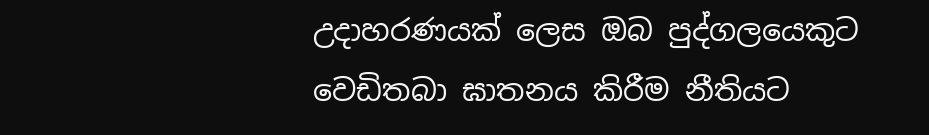උදාහරණයක් ලෙස ඔබ පුද්ගලයෙකුට වෙඩිතබා ඝාතනය කිරීම නීතියට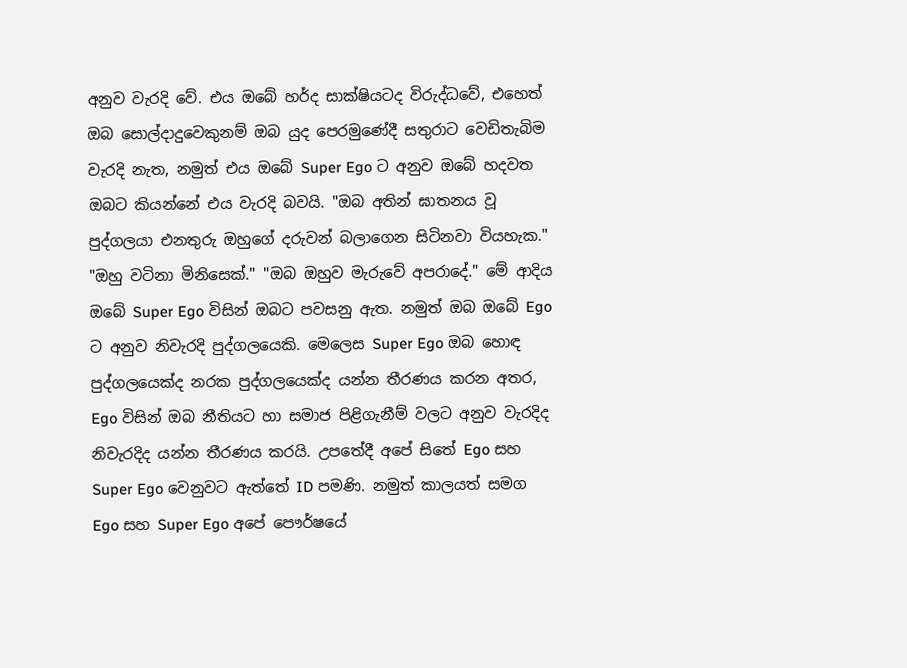අනුව වැරදි වේ. එය ඔබේ හර්ද සාක්ෂියටද විරුද්ධවේ, එහෙත් ඔබ සොල්දාදුවෙකුනම් ඔබ යුද පෙරමුණේදී සතුරාට වෙඩිතැබිම වැරදි නැත, නමුත් එය ඔබේ Super Ego ට අනුව ඔබේ හදවත ඔබට කියන්නේ එය වැරදි බවයි. "ඔබ අතින් ඝාතනය වූ පුද්ගලයා එනතුරු ඔහුගේ දරුවන් බලාගෙන සිටිනවා වියහැක." "ඔහු වටිනා මිනිසෙක්." "ඔබ ඔහුව මැරුවේ අපරාදේ." මේ ආදිය ඔබේ Super Ego විසින් ඔබට පවසනු ඇත. නමුත් ඔබ ඔබේ Ego ට අනුව නිවැරදි පුද්ගලයෙකි. මෙලෙස Super Ego ඔබ හොඳ පුද්ගලයෙක්ද නරක පුද්ගලයෙක්ද යන්න තීරණය කරන අතර, Ego විසින් ඔබ නීතියට හා සමාජ පිළිගැනීම් වලට අනුව වැරදිද නිවැරදිද යන්න තීරණය කරයි. උපතේදී අපේ සිතේ Ego සහ Super Ego වෙනුවට ඇත්තේ ID පමණි. නමුත් කාලයත් සමග Ego සහ Super Ego අපේ පෞර්ෂයේ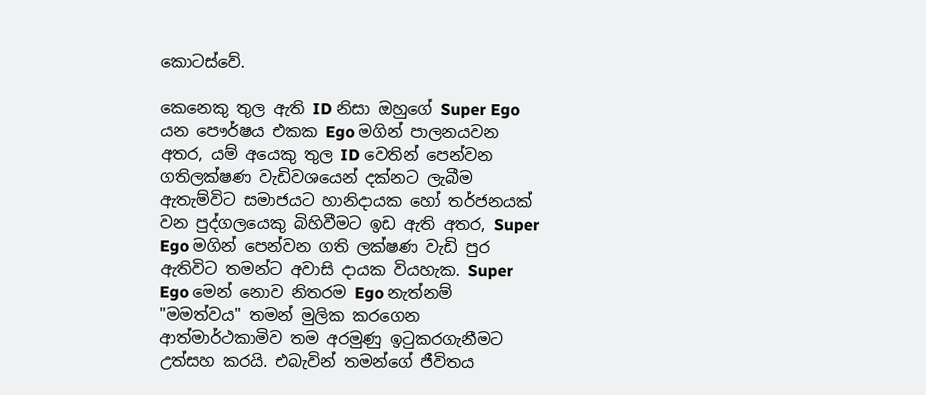කොටස්වේ.

කෙනෙකු තුල ඇති ID නිසා ඔහුගේ Super Ego යන පෞර්ෂය එකක Ego මගින් පාලනයවන අතර, යම් අයෙකු තුල ID වෙතින් පෙන්වන ගතිලක්ෂණ වැඩිවශයෙන් දක්නට ලැබීම ඇතැම්විට සමාජයට හානිදායක හෝ තර්ජනයක් වන පුද්ගලයෙකු බිහිවීමට ඉඩ ඇති අතර, Super Ego මගින් පෙන්වන ගති ලක්ෂණ වැඩි පුර ඇතිවිට තමන්ට අවාසි දායක වියහැක. Super Ego මෙන් නොව නිතරම Ego නැත්නම් "මමත්වය" තමන් මුලික කරගෙන ආත්මාර්ථකාමිව තම අරමුණු ඉටුකරගැනීමට උත්සහ කරයි. එබැවින් තමන්ගේ ජීවිතය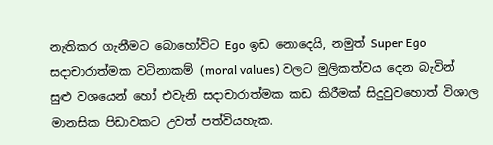නැතිකර ගැනීමට බොහෝවිට Ego ඉඩ නොදෙයි, නමුත් Super Ego සදාචාරාත්මක වටිනාකම් (moral values) වලට මුලිකත්වය දෙන බැවින් සුළු වශයෙන් හෝ එවැනි සදාචාරාත්මක කඩ කිරීමක් සිදුවුවහොත් විශාල මානසික පිඩාවකට උවත් පත්වියහැක.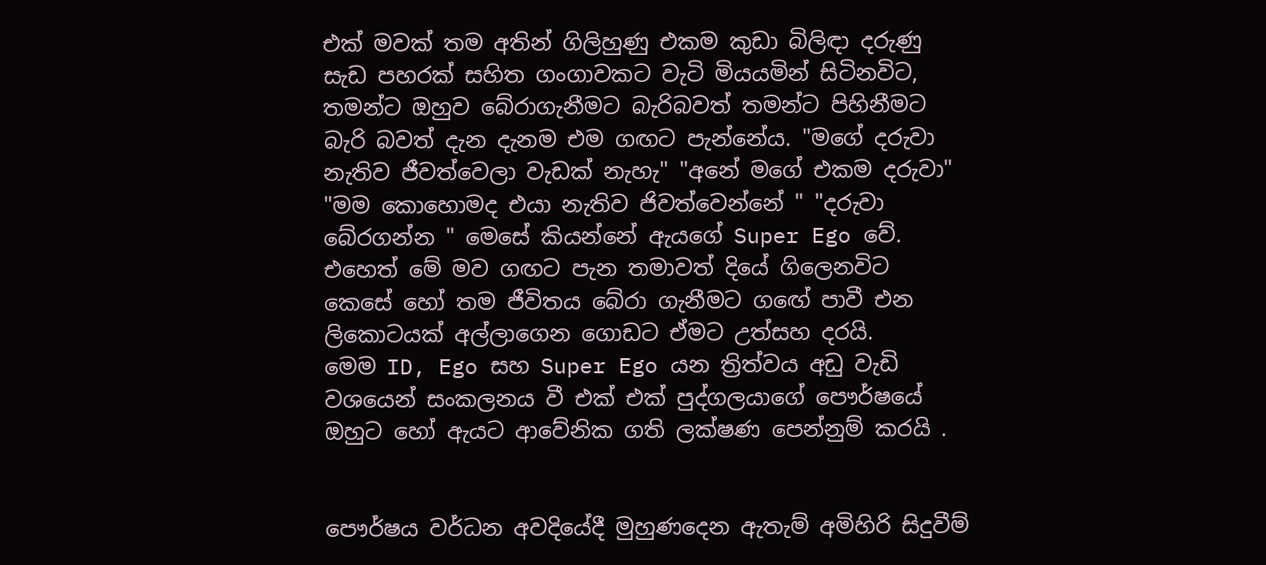එක් මවක් තම අතින් ගිලිහුණු එකම කුඩා බිලිඳා දරුණු සැඩ පහරක් සහිත ගංගාවකට වැටි මියයමින් සිටිනවිට, තමන්ට ඔහුව බේරාගැනීමට බැරිබවත් තමන්ට පිහිනීමට බැරි බවත් දැන දැනම එම ගඟට පැන්නේය. "මගේ දරුවා නැතිව ජීවත්වෙලා වැඩක් නැහැ" "අනේ මගේ එකම දරුවා" "මම කොහොමද එයා නැතිව ජිවත්වෙන්නේ " "දරුවා බේරගන්න " මෙසේ කියන්නේ ඇයගේ Super Ego වේ. එහෙත් මේ මව ගඟට පැන තමාවත් දියේ ගිලෙනවිට කෙසේ හෝ තම ජීවිතය බේරා ගැනීමට ගඟේ පාවී එන ලිකොටයක් අල්ලාගෙන ගොඩට ඒමට උත්සහ දරයි.
මෙම ID, Ego සහ Super Ego යන ත්‍රිත්වය අඩු වැඩි වශයෙන් සංකලනය වී එක් එක් පුද්ගලයාගේ පෞර්ෂයේ ඔහුට හෝ ඇයට ආවේනික ගති ලක්ෂණ පෙන්නුම් කරයි .


පෞර්ෂය වර්ධන අවදියේදී මුහුණදෙන ඇතැම් අමිහිරි සිදුවීම්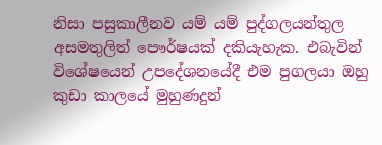නිසා පසුකාලීනව යම් යම් පුද්ගලයන්තුල අසමතුලිත් පෞර්ෂයක් දකියැහැක. එබැවින් විශේෂයෙන් උපදේශනයේදී එම පුගලයා ඔහු කුඩා කාලයේ මුහුණදුන්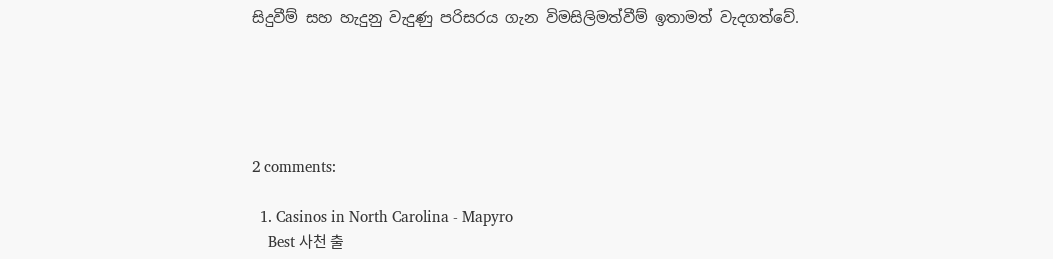සිදුවීම් සහ හැදුනු වැදුණු පරිසරය ගැන විමසිලිමත්වීම් ඉතාමත් වැදගත්වේ.





2 comments:

  1. Casinos in North Carolina - Mapyro
    Best 사천 출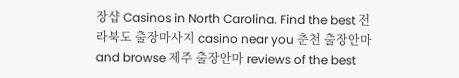장샵 Casinos in North Carolina. Find the best 전라북도 출장마사지 casino near you 춘천 출장안마 and browse 제주 출장안마 reviews of the best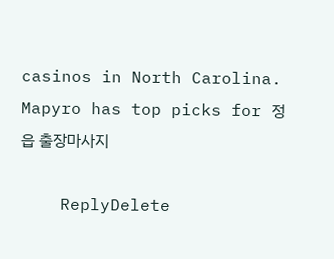casinos in North Carolina. Mapyro has top picks for 정읍 출장마사지

    ReplyDelete